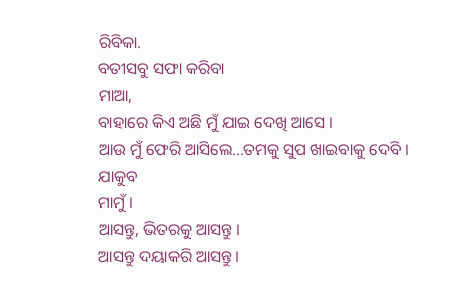ରିବିକା.
ବତୀସବୁ ସଫା କରିବା
ମାଆ,
ବାହାରେ କିଏ ଅଛି ମୁଁ ଯାଇ ଦେଖି ଆସେ ।
ଆଉ ମୁଁ ଫେରି ଆସିଲେ...ତମକୁ ସୁପ ଖାଇବାକୁ ଦେବି ।
ଯାକୁବ
ମାମୁଁ ।
ଆସନ୍ତୁ, ଭିତରକୁ ଆସନ୍ତୁ ।
ଆସନ୍ତୁ ଦୟାକରି ଆସନ୍ତୁ।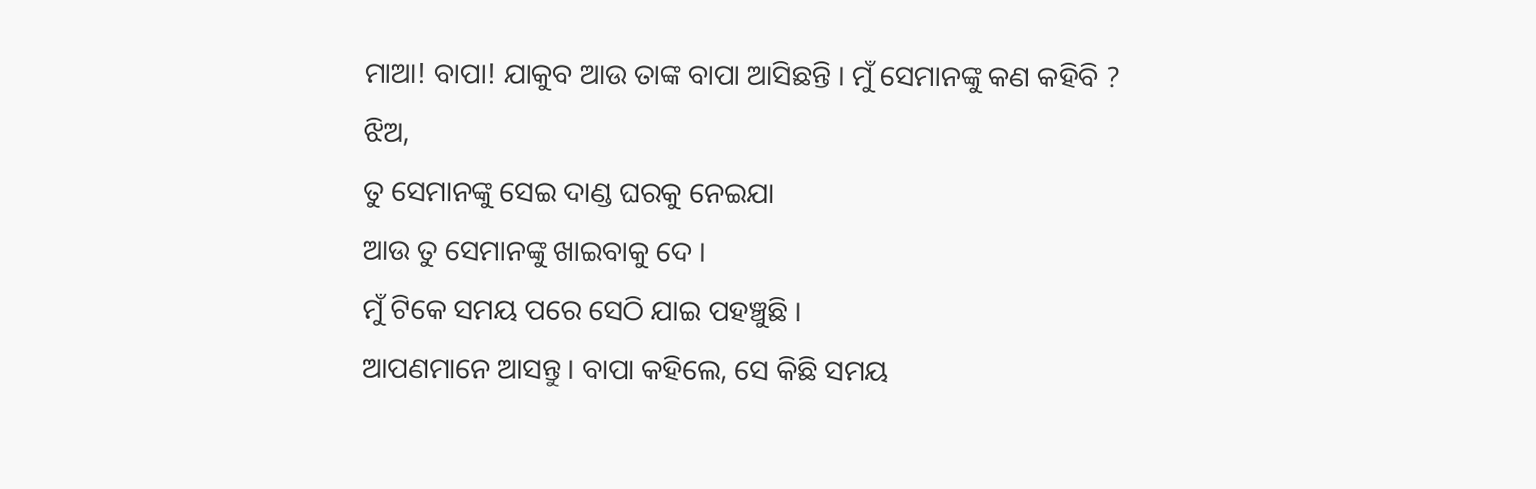ମାଆ! ବାପା! ଯାକୁବ ଆଉ ତାଙ୍କ ବାପା ଆସିଛନ୍ତି । ମୁଁ ସେମାନଙ୍କୁ କଣ କହିବି ?
ଝିଅ,
ତୁ ସେମାନଙ୍କୁ ସେଇ ଦାଣ୍ଡ ଘରକୁ ନେଇଯା
ଆଉ ତୁ ସେମାନଙ୍କୁ ଖାଇବାକୁ ଦେ ।
ମୁଁ ଟିକେ ସମୟ ପରେ ସେଠି ଯାଇ ପହଞ୍ଚୁଛି ।
ଆପଣମାନେ ଆସନ୍ତୁ । ବାପା କହିଲେ, ସେ କିଛି ସମୟ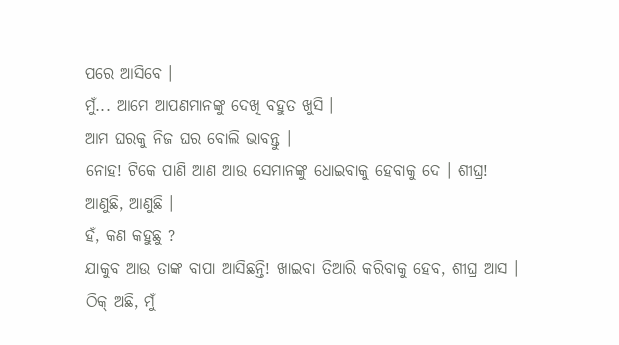ପରେ ଆସିବେ ।
ମୁଁ... ଆମେ ଆପଣମାନଙ୍କୁ ଦେଖି ବହୁତ ଖୁସି ।
ଆମ ଘରକୁ ନିଜ ଘର ବୋଲି ଭାବନ୍ତୁ ।
ନୋହ! ଟିକେ ପାଣି ଆଣ ଆଉ ସେମାନଙ୍କୁ ଧୋଇବାକୁ ହେବାକୁ ଦେ । ଶୀଘ୍ର!
ଆଣୁଛି, ଆଣୁଛି ।
ହଁ, କଣ କହୁଛୁ ?
ଯାକୁବ ଆଉ ତାଙ୍କ ବାପା ଆସିଛନ୍ତି! ଖାଇବା ତିଆରି କରିବାକୁ ହେବ, ଶୀଘ୍ର ଆସ ।
ଠିକ୍ ଅଛି, ମୁଁ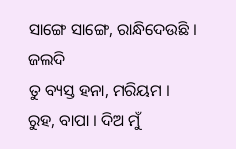ସାଙ୍ଗେ ସାଙ୍ଗେ, ରାନ୍ଧିଦେଉଛି ।
ଜଲଦି
ତୁ ବ୍ୟସ୍ତ ହନା, ମରିୟମ ।
ରୁହ, ବାପା । ଦିଅ ମୁଁ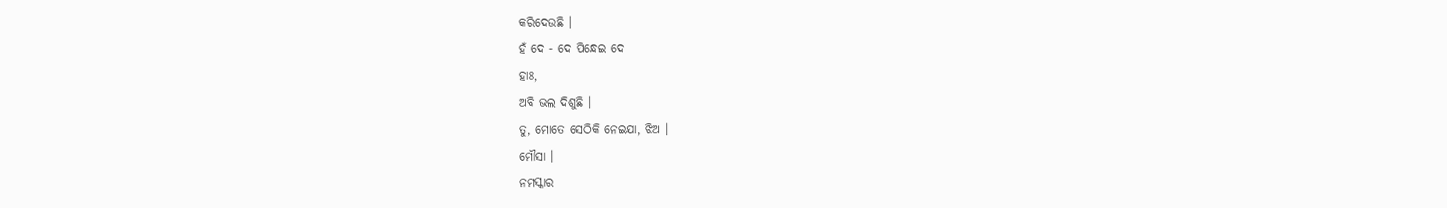କରିଦେଉଛି ।
ହଁ ଦେ - ଦେ ପିନ୍ଧେଇ ଦେ
ହାଃ,
ଅବି ଭଲ ଦିଶୁଛି ।
ତୁ, ମୋତେ ସେଠିକି ନେଇଯା, ଝିଅ ।
ମୌସା ।
ନମସ୍କାର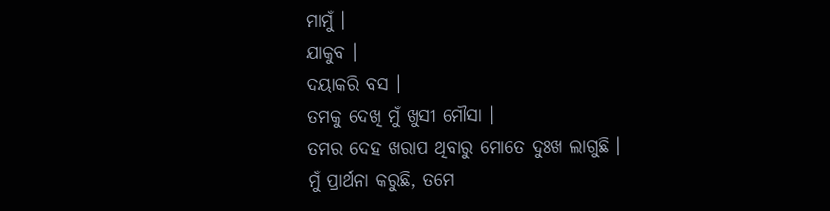ମାମୁଁ ।
ଯାକୁବ ।
ଦୟାକରି ବସ ।
ତମକୁ ଦେଖି ମୁଁ ଖୁସୀ ମୌସା ।
ତମର ଦେହ ଖରାପ ଥିବାରୁ ମୋତେ ଦୁଃଖ ଲାଗୁଛି ।
ମୁଁ ପ୍ରାର୍ଥନା କରୁଛି, ତମେ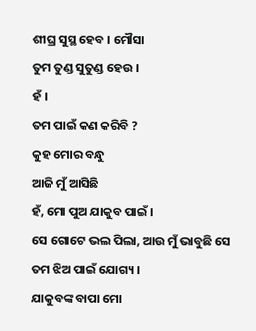ଶୀଘ୍ର ସୁସ୍ଥ ହେବ । ମୌସା
ତୁମ ତୁଣ୍ଡ ସୁତୁଣ୍ଡ ହେଉ ।
ହଁ ।
ତମ ପାଇଁ କଣ କରିବି ?
କୁହ ମୋର ବନ୍ଧୁ
ଆଜି ମୁଁ ଆସିଛି
ହଁ, ମୋ ପୁଅ ଯାକୁବ ପାଇଁ ।
ସେ ଗୋଟେ ଭଲ ପିଲା, ଆଉ ମୁଁ ଭାବୁଛି ସେ ତମ ଝିଅ ପାଇଁ ଯୋଗ୍ୟ ।
ଯାକୁବଙ୍କ ବାପା ମୋ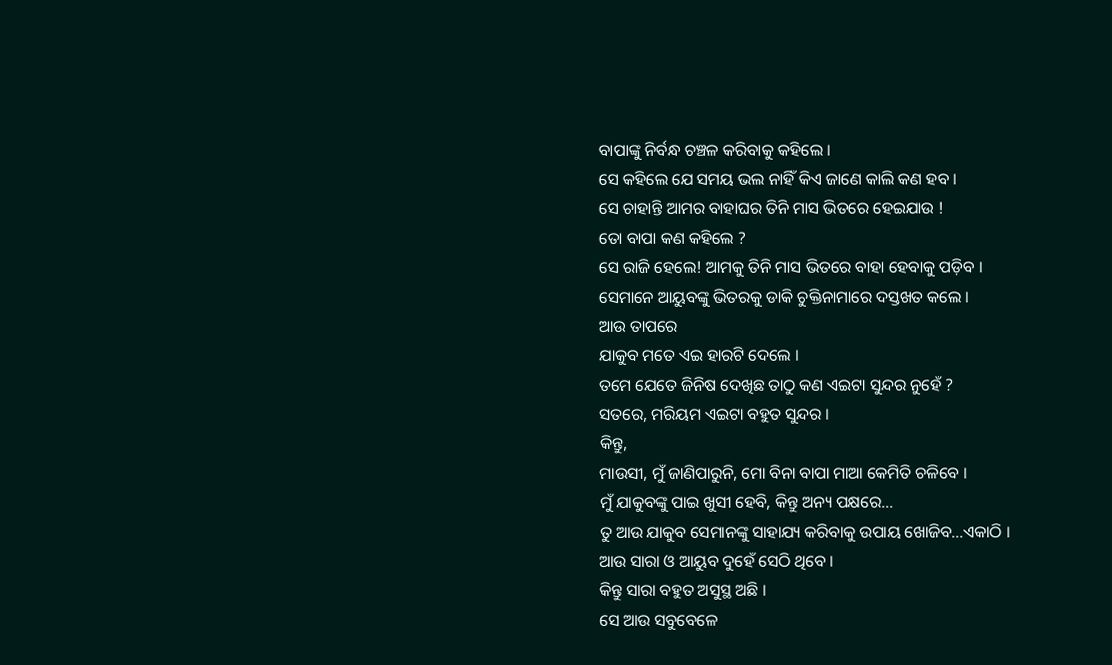ବାପାଙ୍କୁ ନିର୍ବନ୍ଧ ଚଞ୍ଚଳ କରିବାକୁ କହିଲେ ।
ସେ କହିଲେ ଯେ ସମୟ ଭଲ ନାହିଁ କିଏ ଜାଣେ କାଲି କଣ ହବ ।
ସେ ଚାହାନ୍ତି ଆମର ବାହାଘର ତିନି ମାସ ଭିତରେ ହେଇଯାଉ !
ତୋ ବାପା କଣ କହିଲେ ?
ସେ ରାଜି ହେଲେ! ଆମକୁ ତିନି ମାସ ଭିତରେ ବାହା ହେବାକୁ ପଡ଼ିବ ।
ସେମାନେ ଆୟୁବଙ୍କୁ ଭିତରକୁ ଡାକି ଚୁକ୍ତିନାମାରେ ଦସ୍ତଖତ କଲେ ।
ଆଉ ତାପରେ
ଯାକୁବ ମତେ ଏଇ ହାରଟି ଦେଲେ ।
ତମେ ଯେତେ ଜିନିଷ ଦେଖିଛ ତାଠୁ କଣ ଏଇଟା ସୁନ୍ଦର ନୁହେଁ ?
ସତରେ, ମରିୟମ ଏଇଟା ବହୁତ ସୁନ୍ଦର ।
କିନ୍ତୁ,
ମାଉସୀ, ମୁଁ ଜାଣିପାରୁନି, ମୋ ବିନା ବାପା ମାଆ କେମିତି ଚଳିବେ ।
ମୁଁ ଯାକୁବଙ୍କୁ ପାଇ ଖୁସୀ ହେବି, କିନ୍ତୁ ଅନ୍ୟ ପକ୍ଷରେ...
ତୁ ଆଉ ଯାକୁବ ସେମାନଙ୍କୁ ସାହାଯ୍ୟ କରିବାକୁ ଉପାୟ ଖୋଜିବ...ଏକାଠି ।
ଆଉ ସାରା ଓ ଆୟୁବ ଦୁହେଁ ସେଠି ଥିବେ ।
କିନ୍ତୁ ସାରା ବହୁତ ଅସୁସ୍ଥ ଅଛି ।
ସେ ଆଉ ସବୁବେଳେ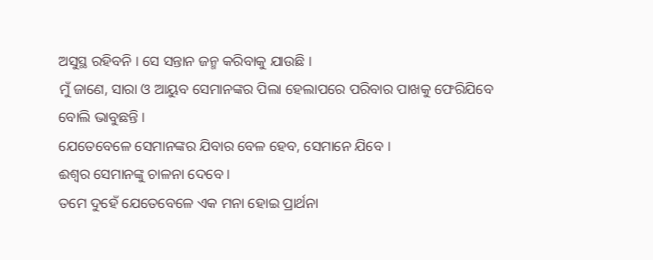ଅସୁସ୍ଥ ରହିବନି । ସେ ସନ୍ତାନ ଜନ୍ମ କରିବାକୁ ଯାଉଛି ।
ମୁଁ ଜାଣେ, ସାରା ଓ ଆୟୁବ ସେମାନଙ୍କର ପିଲା ହେଲାପରେ ପରିବାର ପାଖକୁ ଫେରିଯିବେ ବୋଲି ଭାବୁଛନ୍ତି ।
ଯେତେବେଳେ ସେମାନଙ୍କର ଯିବାର ବେଳ ହେବ, ସେମାନେ ଯିବେ ।
ଈଶ୍ୱର ସେମାନଙ୍କୁ ଚାଳନା ଦେବେ ।
ତମେ ଦୁହେଁ ଯେତେବେଳେ ଏକ ମନା ହୋଇ ପ୍ରାର୍ଥନା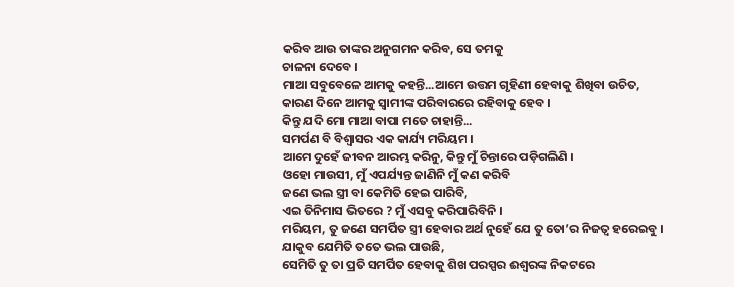କରିବ ଆଉ ତାଙ୍କର ଅନୁଗମନ କରିବ, ସେ ତମକୁ
ଚାଳନା ଦେବେ ।
ମାଆ ସବୁବେଳେ ଆମକୁ କହନ୍ତି...ଆମେ ଉତ୍ତମ ଗୃହିଣୀ ହେବାକୁ ଶିଖିବା ଉଚିତ,
କାରଣ ଦିନେ ଆମକୁ ସ୍ୱାମୀଙ୍କ ପରିବାରରେ ରହିବାକୁ ହେବ ।
କିନ୍ତୁ ଯଦି ମୋ ମାଆ ବାପା ମତେ ଚାହାନ୍ତି...
ସମର୍ପଣ ବି ବିଶ୍ୱାସର ଏକ କାର୍ଯ୍ୟ ମରିୟମ ।
ଆମେ ଦୁହେଁ ଜୀବନ ଆରମ୍ଭ କରିନୁ, କିନ୍ତୁ ମୁଁ ଚିନ୍ତାରେ ପଡ଼ିଗଲିଣି ।
ଓହୋ ମାଉସୀ, ମୁଁ ଏପର୍ଯ୍ୟନ୍ତ ଜାଣିନି ମୁଁ କଣ କରିବି
ଜଣେ ଭଲ ସ୍ତ୍ରୀ ବା କେମିତି ହେଇ ପାରିବି,
ଏଇ ତିନିମାସ ଭିତରେ ? ମୁଁ ଏସବୁ କରିପାରିବିନି ।
ମରିୟମ, ତୁ ଜଣେ ସମର୍ପିତ ସ୍ତ୍ରୀ ହେବାର ଅର୍ଥ ନୁହେଁ ଯେ ତୁ ତୋ’ର ନିଜତ୍ୱ ହରେଇବୁ ।
ଯାକୁବ ଯେମିତି ତତେ ଭଲ ପାଉଛି,
ସେମିତି ତୁ ତା ପ୍ରତି ସମର୍ପିତ ହେବାକୁ ଶିଖ ପରସ୍ପର ଈଶ୍ୱରଙ୍କ ନିକଟରେ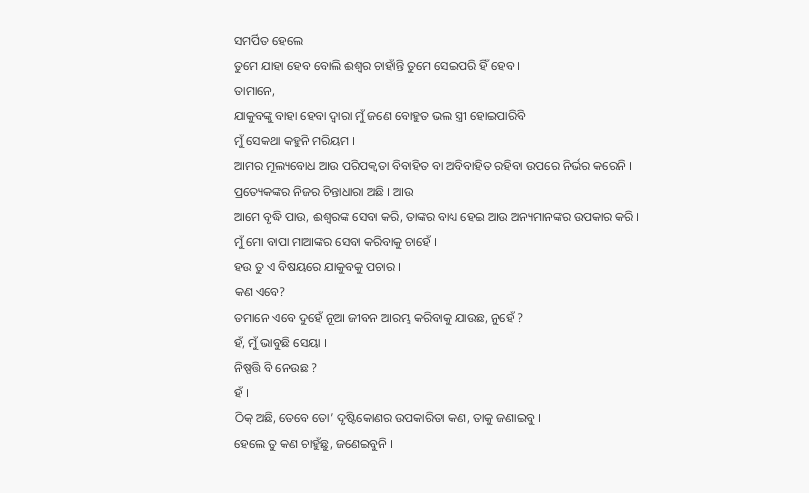ସମର୍ପିତ ହେଲେ
ତୁମେ ଯାହା ହେବ ବୋଲି ଈଶ୍ୱର ଚାହାଁନ୍ତି ତୁମେ ସେଇପରି ହିଁ ହେବ ।
ତାମାନେ,
ଯାକୁବଙ୍କୁ ବାହା ହେବା ଦ୍ୱାରା ମୁଁ ଜଣେ ବୋହୁତ ଭଲ ସ୍ତ୍ରୀ ହୋଇପାରିବି
ମୁଁ ସେକଥା କହୁନି ମରିୟମ ।
ଆମର ମୂଲ୍ୟବୋଧ ଆଉ ପରିପକ୍ୱତା ବିବାହିତ ବା ଅବିବାହିତ ରହିବା ଉପରେ ନିର୍ଭର କରେନି ।
ପ୍ରତ୍ୟେକଙ୍କର ନିଜର ଚିନ୍ତାଧାରା ଅଛି । ଆଉ
ଆମେ ବୃଦ୍ଧି ପାଉ, ଈଶ୍ୱରଙ୍କ ସେବା କରି, ତାଙ୍କର ବାଧ୍ୟ ହେଇ ଆଉ ଅନ୍ୟମାନଙ୍କର ଉପକାର କରି ।
ମୁଁ ମୋ ବାପା ମାଆଙ୍କର ସେବା କରିବାକୁ ଚାହେଁ ।
ହଉ ତୁ ଏ ବିଷୟରେ ଯାକୁବକୁ ପଚାର ।
କଣ ଏବେ?
ତମାନେ ଏବେ ଦୁହେଁ ନୂଆ ଜୀବନ ଆରମ୍ଭ କରିବାକୁ ଯାଉଛ, ନୁହେଁ ?
ହଁ, ମୁଁ ଭାବୁଛି ସେୟା ।
ନିଷ୍ପତ୍ତି ବି ନେଉଛ ?
ହଁ ।
ଠିକ୍ ଅଛି, ତେବେ ତୋ’ ଦୃଷ୍ଟିକୋଣର ଉପକାରିତା କଣ, ତାକୁ ଜଣାଇବୁ ।
ହେଲେ ତୁ କଣ ଚାହୁଁଛୁ, ଜଣେଇବୁନି ।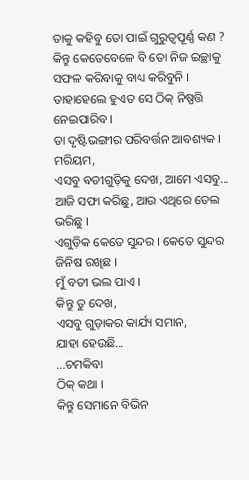ତାକୁ କହିବୁ ତୋ ପାଇଁ ଗୁରୁତ୍ୱପୂର୍ଣ୍ଣ କଣ ?
କିନ୍ତୁ କେତେବେଳେ ବି ତୋ ନିଜ ଇଚ୍ଛାକୁ ସଫଳ କରିବାକୁ ବାଧ୍ୟ କରିବୁନି ।
ତାହାହେଲେ ହୁଏତ ସେ ଠିକ୍ ନିଷ୍ପତ୍ତି ନେଇପାରିବ ।
ତା ଦୃଷ୍ଟିଭଙ୍ଗୀର ପରିବର୍ତ୍ତନ ଆବଶ୍ୟକ ।
ମରିୟମ,
ଏସବୁ ବତୀଗୁଡ଼ିକୁ ଦେଖ, ଆମେ ଏସବୁ... ଆଜି ସଫା କରିଛୁ, ଆଉ ଏଥିରେ ତେଲ ଭରିଛୁ ।
ଏଗୁଡ଼ିକ କେତେ ସୁନ୍ଦର । କେତେ ସୁନ୍ଦର ଜିନିଷ ରଖିଛ ।
ମୁଁ ବତୀ ଭଲ ପାଏ ।
କିନ୍ତୁ ତୁ ଦେଖ,
ଏସବୁ ଗୁଡ଼ାକର କାର୍ଯ୍ୟ ସମାନ,
ଯାହା ହେଉଛି...
...ଚମକିବା
ଠିକ୍ କଥା ।
କିନ୍ତୁ ସେମାନେ ବିଭିନ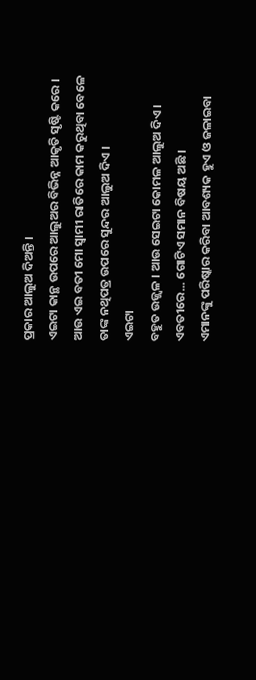ପ୍ରକାର ଆଲୁଅ ଦିଅନ୍ତି ।
ଏଇଟା କାନ୍ଥ ଉପରେ ଆଲୁଅର ବିଭିନ୍ନ ଆକୃତି ସୃଷ୍ଟି କରେ ।
ଆଉ ଏଇ ବତୀ ମୋ ସ୍ୱାମୀ ରାତିରେ କାମ କରୁଥିବା ବେଳେ ତାଙ୍କ ନଥିପତ୍ର ଉପରେ ସୁନ୍ଦର ଆଲୁଅ ଦିଏ ।
ଏଇଟା
ବହୁତ ଉଜ୍ଜ୍ୱଳ । ଆଉ ସେଇଟା କୋମଳ ଆଲୁଅ ଦିଏ ।
ଏବତୀରେ... ଗୋଟିଏ ସମାନ ବିଷୟ ଅଛି ।
ଏମାନଙ୍କୁ ପରିଷ୍କାର କରିବା ଆବଶ୍ୟକ ହୁଏ ଓ ଜଳାଇବା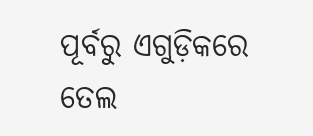ପୂର୍ବରୁ ଏଗୁଡ଼ିକରେ ତେଲ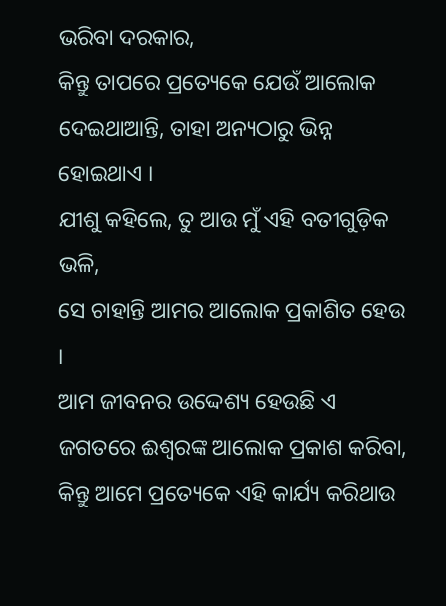ଭରିବା ଦରକାର,
କିନ୍ତୁ ତାପରେ ପ୍ରତ୍ୟେକେ ଯେଉଁ ଆଲୋକ ଦେଇଥାଆନ୍ତି, ତାହା ଅନ୍ୟଠାରୁ ଭିନ୍ନ ହୋଇଥାଏ ।
ଯୀଶୁ କହିଲେ, ତୁ ଆଉ ମୁଁ ଏହି ବତୀଗୁଡ଼ିକ ଭଳି,
ସେ ଚାହାନ୍ତି ଆମର ଆଲୋକ ପ୍ରକାଶିତ ହେଉ ।
ଆମ ଜୀବନର ଉଦ୍ଦେଶ୍ୟ ହେଉଛି ଏ ଜଗତରେ ଈଶ୍ୱରଙ୍କ ଆଲୋକ ପ୍ରକାଶ କରିବା,
କିନ୍ତୁ ଆମେ ପ୍ରତ୍ୟେକେ ଏହି କାର୍ଯ୍ୟ କରିଥାଉ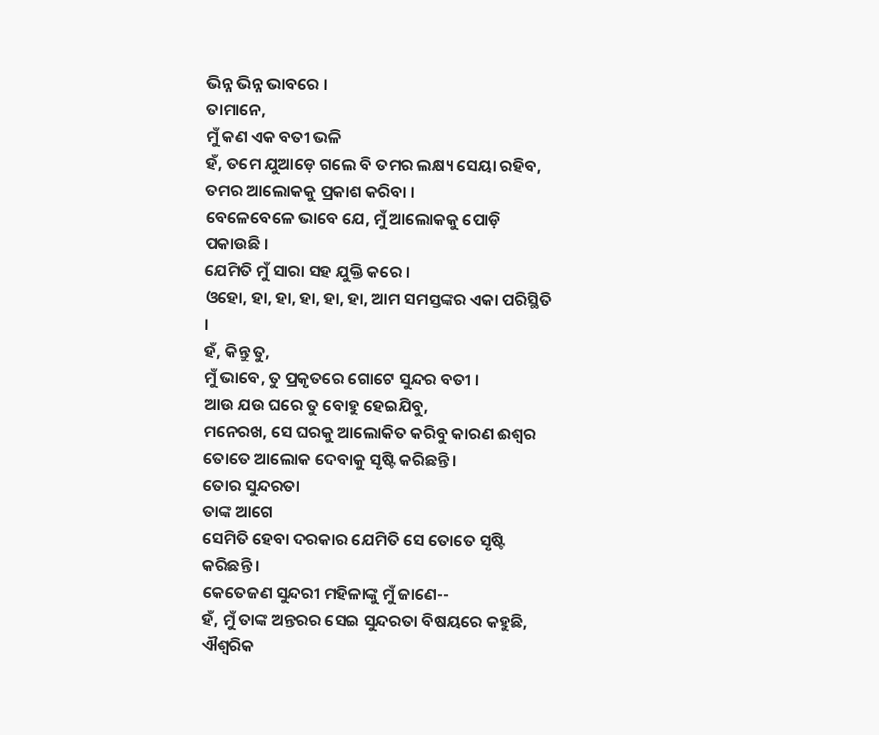ଭିନ୍ନ ଭିନ୍ନ ଭାବରେ ।
ତାମାନେ,
ମୁଁ କଣ ଏକ ବତୀ ଭଳି
ହଁ, ତମେ ଯୁଆଡ଼େ ଗଲେ ବି ତମର ଲକ୍ଷ୍ୟ ସେୟା ରହିବ, ତମର ଆଲୋକକୁ ପ୍ରକାଶ କରିବା ।
ବେଳେବେଳେ ଭାବେ ଯେ, ମୁଁ ଆଲୋକକୁ ପୋଡ଼ି ପକାଉଛି ।
ଯେମିତି ମୁଁ ସାରା ସହ ଯୁକ୍ତି କରେ ।
ଓହୋ, ହା, ହା, ହା, ହା, ହା, ଆମ ସମସ୍ତଙ୍କର ଏକା ପରିସ୍ଥିତି ।
ହଁ, କିନ୍ତୁ ତୁ,
ମୁଁ ଭାବେ, ତୁ ପ୍ରକୃତରେ ଗୋଟେ ସୁନ୍ଦର ବତୀ ।
ଆଉ ଯଉ ଘରେ ତୁ ବୋହୁ ହେଇଯିବୁ,
ମନେରଖ, ସେ ଘରକୁ ଆଲୋକିତ କରିବୁ କାରଣ ଈଶ୍ୱର ତୋତେ ଆଲୋକ ଦେବାକୁ ସୃଷ୍ଟି କରିଛନ୍ତି ।
ତୋର ସୁନ୍ଦରତା
ତାଙ୍କ ଆଗେ
ସେମିତି ହେବା ଦରକାର ଯେମିତି ସେ ତୋତେ ସୃଷ୍ଟି କରିଛନ୍ତି ।
କେତେଜଣ ସୁନ୍ଦରୀ ମହିଳାଙ୍କୁ ମୁଁ ଜାଣେ--
ହଁ, ମୁଁ ତାଙ୍କ ଅନ୍ତରର ସେଇ ସୁନ୍ଦରତା ବିଷୟରେ କହୁଛି, ଐଶ୍ୱରିକ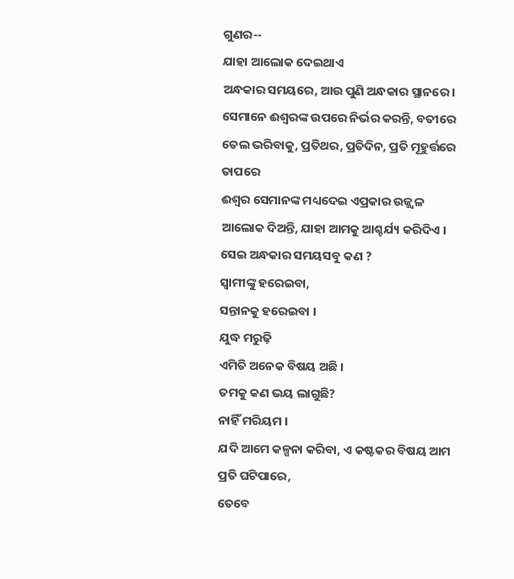ଗୁଣର--
ଯାହା ଆଲୋକ ଦେଇଥାଏ
ଅନ୍ଧକାର ସମୟରେ, ଆଉ ପୁଣି ଅନ୍ଧକାର ସ୍ଥାନରେ ।
ସେମାନେ ଈଶ୍ୱରଙ୍କ ଉପରେ ନିର୍ଭର କରନ୍ତି, ବତୀରେ ତେଲ ଭରିବାକୁ, ପ୍ରତିଥର, ପ୍ରତିଦିନ, ପ୍ରତି ମୂହୁର୍ତ୍ତରେ
ତାପରେ
ଈଶ୍ୱର ସେମାନଙ୍କ ମଧ୍ୟଦେଇ ଏପ୍ରକାର ଉଜ୍ଜ୍ୱଳ ଆଲୋକ ଦିଅନ୍ତି, ଯାହା ଆମକୁ ଆଶ୍ଚର୍ଯ୍ୟ କରିଦିଏ ।
ସେଇ ଅନ୍ଧକାର ସମୟସବୁ କଣ ?
ସ୍ୱାମୀଙ୍କୁ ହରେଇବା,
ସନ୍ତାନକୁ ହରେଇବା ।
ଯୁଦ୍ଧ ମରୁଢ଼ି
ଏମିତି ଅନେକ ବିଷୟ ଅଛି ।
ତମକୁ କଣ ଭୟ ଲାଗୁଛି?
ନାହିଁ ମରିୟମ ।
ଯଦି ଆମେ କଳ୍ପନା କରିବା, ଏ କଷ୍ଟକର ବିଷୟ ଆମ ପ୍ରତି ଘଟିପାରେ,
ତେବେ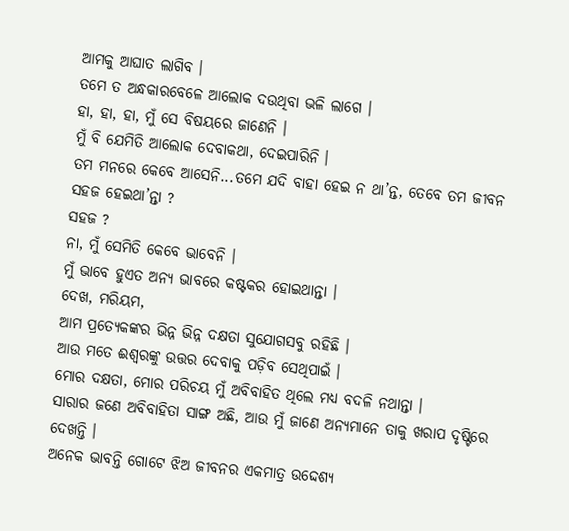ଆମକୁ ଆଘାତ ଲାଗିବ ।
ତମେ ତ ଅନ୍ଧକାରବେଳେ ଆଲୋକ ଦଉଥିବା ଭଳି ଲାଗେ ।
ହା, ହା, ହା, ମୁଁ ସେ ବିଷୟରେ ଜାଣେନି ।
ମୁଁ ବି ଯେମିତି ଆଲୋକ ଦେବାକଥା, ଦେଇପାରିନି ।
ତମ ମନରେ କେବେ ଆସେନି...ତମେ ଯଦି ବାହା ହେଇ ନ ଥା’ନ୍ତ, ତେବେ ତମ ଜୀବନ ସହଜ ହେଇଥା’ନ୍ତା ?
ସହଜ ?
ନା, ମୁଁ ସେମିତି କେବେ ଭାବେନି ।
ମୁଁ ଭାବେ ହୁଏତ ଅନ୍ୟ ଭାବରେ କଷ୍ଟକର ହୋଇଥାନ୍ତା ।
ଦେଖ, ମରିୟମ,
ଆମ ପ୍ରତ୍ୟେକଙ୍କର ଭିନ୍ନ ଭିନ୍ନ ଦକ୍ଷତା ସୁଯୋଗସବୁ ରହିଛି ।
ଆଉ ମତେ ଈଶ୍ୱରଙ୍କୁ ଉତ୍ତର ଦେବାକୁ ପଡ଼ିବ ସେଥିପାଇଁ ।
ମୋର ଦକ୍ଷତା, ମୋର ପରିଚୟ ମୁଁ ଅବିବାହିତ ଥିଲେ ମଧ୍ୟ ବଦଳି ନଥାନ୍ତା ।
ସାରାର ଜଣେ ଅବିବାହିତା ସାଙ୍ଗ ଅଛି, ଆଉ ମୁଁ ଜାଣେ ଅନ୍ୟମାନେ ତାକୁ ଖରାପ ଦୃଷ୍ଟିରେ ଦେଖନ୍ତି ।
ଅନେକ ଭାବନ୍ତି ଗୋଟେ ଝିଅ ଜୀବନର ଏକମାତ୍ର ଉଦ୍ଦେଶ୍ୟ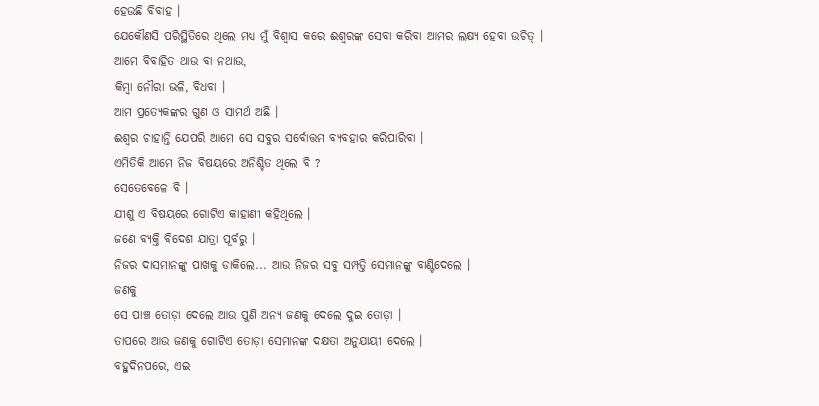ହେଉଛି ବିବାହ ।
ଯେକୌଣସି ପରିସ୍ଥିତିରେ ଥିଲେ ମଧ୍ୟ ମୁଁ ବିଶ୍ୱାସ କରେ ଈଶ୍ୱରଙ୍କ ସେବା କରିବା ଆମର ଲକ୍ଷ୍ୟ ହେବା ଉଚିତ୍ ।
ଆମେ ବିବାହିତ ଥାଉ ବା ନଥାଉ,
କିମ୍ବା ନୌରା ଭଳି, ବିଧବା ।
ଆମ ପ୍ରତ୍ୟେକଙ୍କର ଗୁଣ ଓ ସାମର୍ଥ ଅଛି ।
ଈଶ୍ୱର ଚାହାନ୍ତି ଯେପରି ଆମେ ସେ ସବୁର ସର୍ବୋତ୍ତମ ବ୍ୟବହାର କରିପାରିବା ।
ଏମିତିକି ଆମେ ନିଜ ବିଷୟରେ ଅନିଶ୍ଚିତ ଥିଲେ ବି ?
ସେତେବେଳେ ବି ।
ଯୀଶୁ ଏ ବିଷୟରେ ଗୋଟିଏ କାହାଣୀ କହିଥିଲେ ।
ଜଣେ ବ୍ୟକ୍ତି ବିଦେଶ ଯାତ୍ରା ପୂର୍ବରୁ ।
ନିଜର ଦାସମାନଙ୍କୁ ପାଖକୁ ଡାକିଲେ... ଆଉ ନିଜର ସବୁ ସମ୍ପତ୍ତି ସେମାନଙ୍କୁ ବାଣ୍ଟିଦେଲେ ।
ଜଣକୁ
ସେ ପାଞ୍ଚ ତୋଡ଼ା ଦେଲେ ଆଉ ପୁଣି ଅନ୍ୟ ଜଣକୁ ଦେଲେ ଦୁଇ ତୋଡ଼ା ।
ତାପରେ ଆଉ ଜଣକୁ ଗୋଟିଏ ତୋଡ଼ା ସେମାନଙ୍କ ଦକ୍ଷତା ଅନୁଯାୟୀ ଦେଲେ ।
ବହୁଦିନପରେ, ଏଇ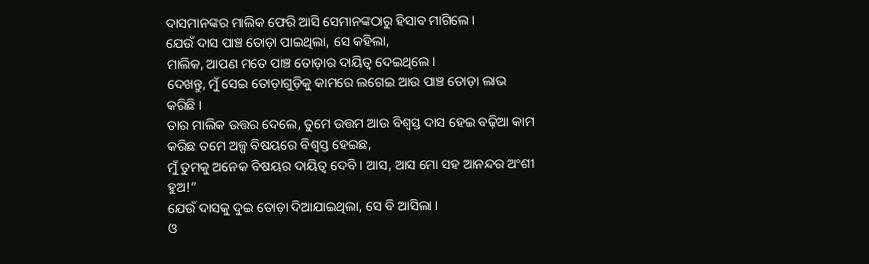ଦାସମାନଙ୍କର ମାଲିକ ଫେରି ଆସି ସେମାନଙ୍କଠାରୁ ହିସାବ ମାଗିଲେ ।
ଯେଉଁ ଦାସ ପାଞ୍ଚ ତୋଡ଼ା ପାଇଥିଲା, ସେ କହିଲା,
ମାଲିକ, ଆପଣ ମତେ ପାଞ୍ଚ ତୋଡ଼ାର ଦାୟିତ୍ୱ ଦେଇଥିଲେ ।
ଦେଖନ୍ତୁ, ମୁଁ ସେଇ ତୋଡ଼ାଗୁଡ଼ିକୁ କାମରେ ଲଗେଇ ଆଉ ପାଞ୍ଚ ତୋଡ଼ା ଲାଭ କରିଛି ।
ତାର ମାଲିକ ଉତ୍ତର ଦେଲେ, ତୁମେ ଉତ୍ତମ ଆଉ ବିଶ୍ୱସ୍ତ ଦାସ ହେଇ ବଢ଼ିଆ କାମ କରିଛ ତମେ ଅଳ୍ପ ବିଷୟରେ ବିଶ୍ୱସ୍ତ ହେଇଛ,
ମୁଁ ତୁମକୁ ଅନେକ ବିଷୟର ଦାୟିତ୍ୱ ଦେବି । ଆସ, ଆସ ମୋ ସହ ଆନନ୍ଦର ଅଂଶୀ ହୁଅ!”
ଯେଉଁ ଦାସକୁ ଦୁଇ ତୋଡ଼ା ଦିଆଯାଇଥିଲା, ସେ ବି ଆସିଲା ।
ଓ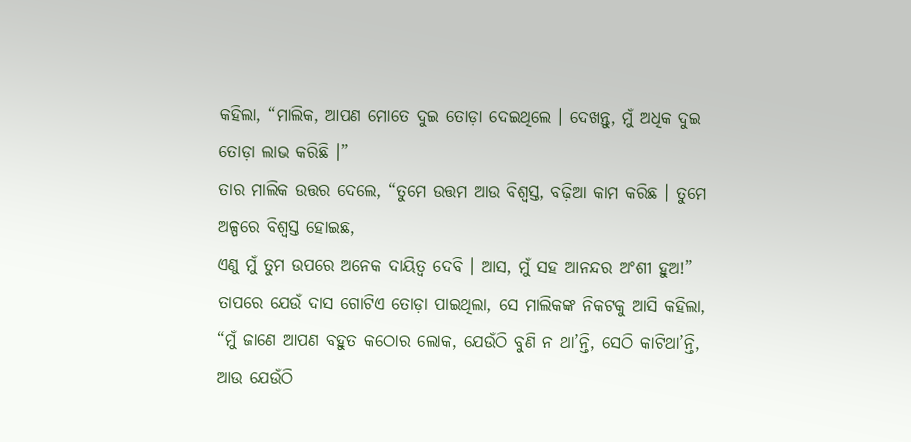କହିଲା, “ମାଲିକ, ଆପଣ ମୋତେ ଦୁଇ ତୋଡ଼ା ଦେଇଥିଲେ । ଦେଖନ୍ତୁ, ମୁଁ ଅଧିକ ଦୁଇ ତୋଡ଼ା ଲାଭ କରିଛି ।”
ତାର ମାଲିକ ଉତ୍ତର ଦେଲେ, “ତୁମେ ଉତ୍ତମ ଆଉ ବିଶ୍ୱସ୍ତ, ବଢ଼ିଆ କାମ କରିଛ । ତୁମେ ଅଳ୍ପରେ ବିଶ୍ୱସ୍ତ ହୋଇଛ,
ଏଣୁ ମୁଁ ତୁମ ଉପରେ ଅନେକ ଦାୟିତ୍ୱ ଦେବି । ଆସ, ମୁଁ ସହ ଆନନ୍ଦର ଅଂଶୀ ହୁଅ!”
ତାପରେ ଯେଉଁ ଦାସ ଗୋଟିଏ ତୋଡ଼ା ପାଇଥିଲା, ସେ ମାଲିକଙ୍କ ନିକଟକୁ ଆସି କହିଲା,
“ମୁଁ ଜାଣେ ଆପଣ ବହୁତ କଠୋର ଲୋକ, ଯେଉଁଠି ବୁଣି ନ ଥା’ନ୍ତି, ସେଠି କାଟିଥା’ନ୍ତି,
ଆଉ ଯେଉଁଠି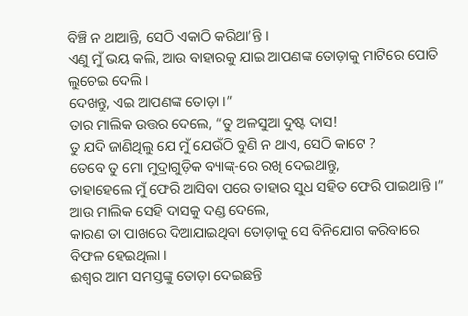ବିଞ୍ଚି ନ ଥାଆନ୍ତି, ସେଠି ଏକାଠି କରିଥା’ନ୍ତି ।
ଏଣୁ ମୁଁ ଭୟ କଲି, ଆଉ ବାହାରକୁ ଯାଇ ଆପଣଙ୍କ ତୋଡ଼ାକୁ ମାଟିରେ ପୋତି ଲୁଚେଇ ଦେଲି ।
ଦେଖନ୍ତୁ, ଏଇ ଆପଣଙ୍କ ତୋଡ଼ା ।”
ତାର ମାଲିକ ଉତ୍ତର ଦେଲେ, “ତୁ ଅଳସୁଆ ଦୁଷ୍ଟ ଦାସ!
ତୁ ଯଦି ଜାଣିଥିଲୁ ଯେ ମୁଁ ଯେଉଁଠି ବୁଣି ନ ଥାଏ, ସେଠି କାଟେ ?
ତେବେ ତୁ ମୋ ମୁଦ୍ରାଗୁଡ଼ିକ ବ୍ୟାଙ୍କ୍-ରେ ରଖି ଦେଇଥାନ୍ତୁ,
ତାହାହେଲେ ମୁଁ ଫେରି ଆସିବା ପରେ ତାହାର ସୁଧ ସହିତ ଫେରି ପାଇଥାନ୍ତି ।”
ଆଉ ମାଲିକ ସେହି ଦାସକୁ ଦଣ୍ଡ ଦେଲେ,
କାରଣ ତା ପାଖରେ ଦିଆଯାଇଥିବା ତୋଡ଼ାକୁ ସେ ବିନିଯୋଗ କରିବାରେ ବିଫଳ ହେଇଥିଲା ।
ଈଶ୍ୱର ଆମ ସମସ୍ତଙ୍କୁ ତୋଡ଼ା ଦେଇଛନ୍ତି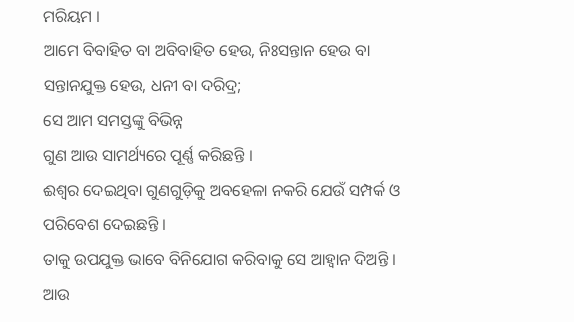ମରିୟମ ।
ଆମେ ବିବାହିତ ବା ଅବିବାହିତ ହେଉ, ନିଃସନ୍ତାନ ହେଉ ବା ସନ୍ତାନଯୁକ୍ତ ହେଉ, ଧନୀ ବା ଦରିଦ୍ର;
ସେ ଆମ ସମସ୍ତଙ୍କୁ ବିଭିନ୍ନ
ଗୁଣ ଆଉ ସାମର୍ଥ୍ୟରେ ପୂର୍ଣ୍ଣ କରିଛନ୍ତି ।
ଈଶ୍ୱର ଦେଇଥିବା ଗୁଣଗୁଡ଼ିକୁ ଅବହେଳା ନକରି ଯେଉଁ ସମ୍ପର୍କ ଓ ପରିବେଶ ଦେଇଛନ୍ତି ।
ତାକୁ ଉପଯୁକ୍ତ ଭାବେ ବିନିଯୋଗ କରିବାକୁ ସେ ଆହ୍ୱାନ ଦିଅନ୍ତି ।
ଆଉ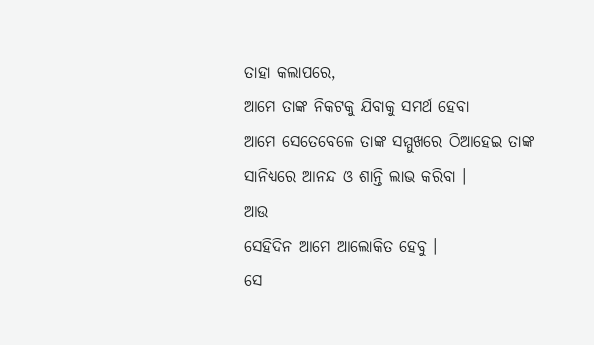ତାହା କଲାପରେ,
ଆମେ ତାଙ୍କ ନିକଟକୁ ଯିବାକୁ ସମର୍ଥ ହେବା
ଆମେ ସେତେବେଳେ ତାଙ୍କ ସମ୍ମୁଖରେ ଠିଆହେଇ ତାଙ୍କ ସାନିଧ୍ୟରେ ଆନନ୍ଦ ଓ ଶାନ୍ତି ଲାଭ କରିବା ।
ଆଉ
ସେହିଦିନ ଆମେ ଆଲୋକିତ ହେବୁ ।
ସେ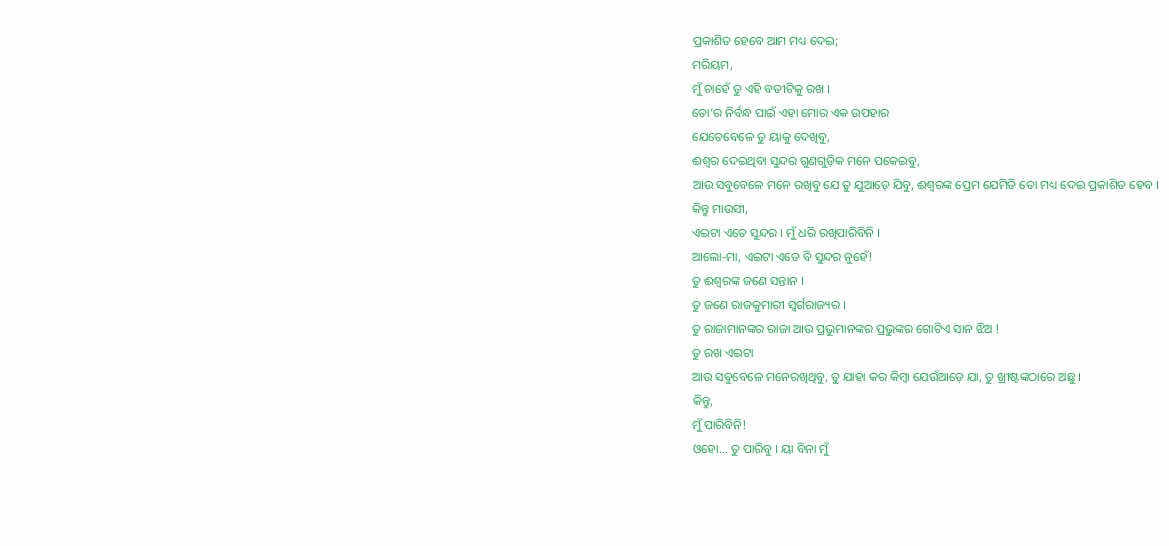ପ୍ରକାଶିତ ହେବେ ଆମ ମଧ୍ୟ ଦେଇ;
ମରିୟମ,
ମୁଁ ଚାହେଁ ତୁ ଏହି ବତୀଟିକୁ ରଖ ।
ତୋ’ର ନିର୍ବନ୍ଧ ପାଇଁ ଏହା ମୋର ଏକ ଉପହାର
ଯେତେବେଳେ ତୁ ୟାକୁ ଦେଖିବୁ,
ଈଶ୍ୱର ଦେଇଥିବା ସୁନ୍ଦର ଗୁଣଗୁଡ଼ିକ ମନେ ପକେଇବୁ,
ଆଉ ସବୁବେଳେ ମନେ ରଖିବୁ ଯେ ତୁ ଯୁଆଡ଼େ ଯିବୁ, ଈଶ୍ୱରଙ୍କ ପ୍ରେମ ଯେମିତି ତୋ ମଧ୍ୟ ଦେଇ ପ୍ରକାଶିତ ହେବ ।
କିନ୍ତୁ ମାଉସୀ,
ଏଇଟା ଏତେ ସୁନ୍ଦର । ମୁଁ ଧରି ରଖିପାରିବିନି ।
ଆଲୋ-ମା, ଏଇଟା ଏତେ ବି ସୁନ୍ଦର ନୁହେଁ!
ତୁ ଈଶ୍ୱରଙ୍କ ଜଣେ ସନ୍ତାନ ।
ତୁ ଜଣେ ରାଜକୁମାରୀ ସ୍ୱର୍ଗରାଜ୍ୟର ।
ତୁ ରାଜାମାନଙ୍କର ରାଜା ଆଉ ପ୍ରଭୁମାନଙ୍କର ପ୍ରଭୁଙ୍କର ଗୋଟିଏ ସାନ ଝିଅ !
ତୁ ରଖ ଏଇଟା
ଆଉ ସବୁବେଳେ ମନେରଖିଥିବୁ, ତୁ ଯାହା କର କିମ୍ବା ଯେଉଁଆଡ଼େ ଯା, ତୁ ଖ୍ରୀଷ୍ଟଙ୍କଠାରେ ଅଛୁ ।
କିନ୍ତୁ,
ମୁଁ ପାରିବିନି!
ଓହୋ... ତୁ ପାରିବୁ । ୟା ବିନା ମୁଁ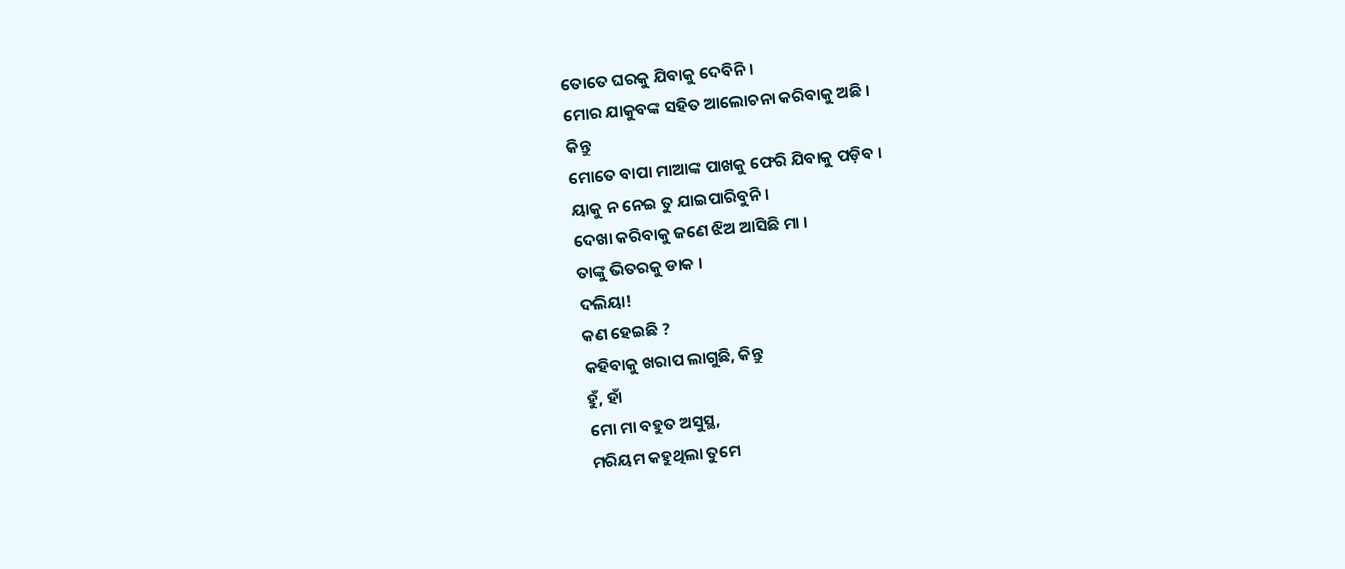ତୋତେ ଘରକୁ ଯିବାକୁ ଦେବିନି ।
ମୋର ଯାକୁବଙ୍କ ସହିତ ଆଲୋଚନା କରିବାକୁ ଅଛି ।
କିନ୍ତୁ
ମୋତେ ବାପା ମାଆଙ୍କ ପାଖକୁ ଫେରି ଯିବାକୁ ପଡ଼ିବ ।
ୟାକୁ ନ ନେଇ ତୁ ଯାଇପାରିବୁନି ।
ଦେଖା କରିବାକୁ ଜଣେ ଝିଅ ଆସିଛି ମା ।
ତାଙ୍କୁ ଭିତରକୁ ଡାକ ।
ଦଲିୟା!
କଣ ହେଇଛି ?
କହିବାକୁ ଖରାପ ଲାଗୁଛି, କିନ୍ତୁ
ହୁଁ, ହାଁ
ମୋ ମା ବହୁତ ଅସୁସ୍ଥ,
ମରିୟମ କହୁଥିଲା ତୁମେ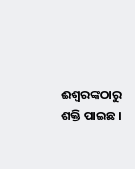ଈଶ୍ୱରଙ୍କଠାରୁ ଶକ୍ତି ପାଇଛ ।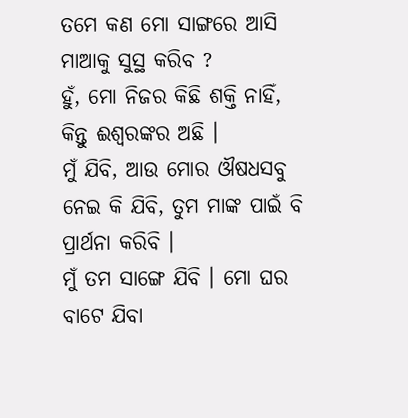ତମେ କଣ ମୋ ସାଙ୍ଗରେ ଆସି ମାଆକୁ ସୁସ୍ଥ କରିବ ?
ହୁଁ, ମୋ ନିଜର କିଛି ଶକ୍ତି ନାହିଁ,
କିନ୍ତୁ ଈଶ୍ୱରଙ୍କର ଅଛି ।
ମୁଁ ଯିବି, ଆଉ ମୋର ଔଷଧସବୁ ନେଇ କି ଯିବି, ତୁମ ମାଙ୍କ ପାଇଁ ବି ପ୍ରାର୍ଥନା କରିବି ।
ମୁଁ ତମ ସାଙ୍ଗେ ଯିବି । ମୋ ଘର ବାଟେ ଯିବା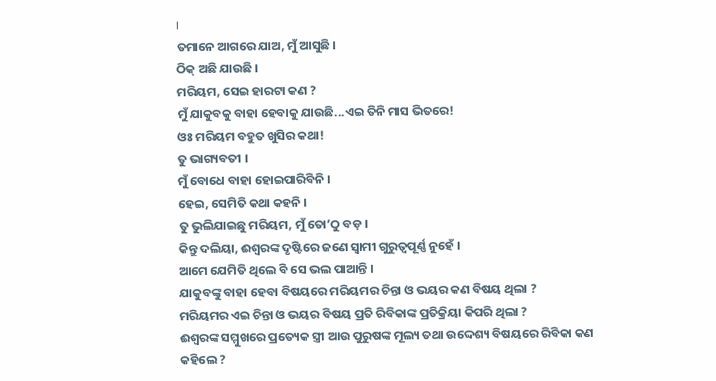।
ତମାନେ ଆଗରେ ଯାଅ, ମୁଁ ଆସୁଛି ।
ଠିକ୍ ଅଛି ଯାଉଛି ।
ମରିୟମ, ସେଇ ହାରଟା କଣ ?
ମୁଁ ଯାକୁବକୁ ବାହା ହେବାକୁ ଯାଉଛି...ଏଇ ତିନି ମାସ ଭିତରେ!
ଓଃ ମରିୟମ ବହୁତ ଖୁସିର କଥା!
ତୁ ଭାଗ୍ୟବତୀ ।
ମୁଁ ବୋଧେ ବାହା ହୋଇପାରିବିନି ।
ହେଇ, ସେମିତି କଥା କହନି ।
ତୁ ଭୁଲିଯାଇଛୁ ମରିୟମ, ମୁଁ ତୋ’ଠୁ ବଡ଼ ।
କିନ୍ତୁ ଦଲିୟା, ଈଶ୍ୱରଙ୍କ ଦୃଷ୍ଟିରେ ଜଣେ ସ୍ୱାମୀ ଗୁରୁତ୍ୱପୂର୍ଣ୍ଣ ନୁହେଁ ।
ଆମେ ଯେମିତି ଥିଲେ ବି ସେ ଭଲ ପାଆନ୍ତି ।
ଯାକୁବଙ୍କୁ ବାହା ହେବା ବିଷୟରେ ମରିୟମର ଚିନ୍ତା ଓ ଭୟର କଣ ବିଷୟ ଥିଲା ?
ମରିୟମର ଏଇ ଚିନ୍ତା ଓ ଭୟର ବିଷୟ ପ୍ରତି ରିବିକାଙ୍କ ପ୍ରତିକ୍ରିୟା କିପରି ଥିଲା ?
ଈଶ୍ୱରଙ୍କ ସମ୍ମୁଖରେ ପ୍ରତ୍ୟେକ ସ୍ତ୍ରୀ ଆଉ ପୁରୁଷଙ୍କ ମୂଲ୍ୟ ତଥା ଉଦ୍ଦେଶ୍ୟ ବିଷୟରେ ରିବିକା କଣ କହିଲେ ?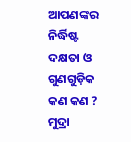ଆପଣଙ୍କର ନିର୍ଦ୍ଧିଷ୍ଟ ଦକ୍ଷତା ଓ ଗୁଣଗୁଡ଼ିକ କଣ କଣ ?
ମୁଦ୍ରା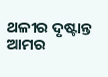ଥଳୀର ଦୃଷ୍ଟାନ୍ତ ଆମର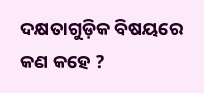ଦକ୍ଷତାଗୁଡ଼ିକ ବିଷୟରେ କଣ କହେ ?